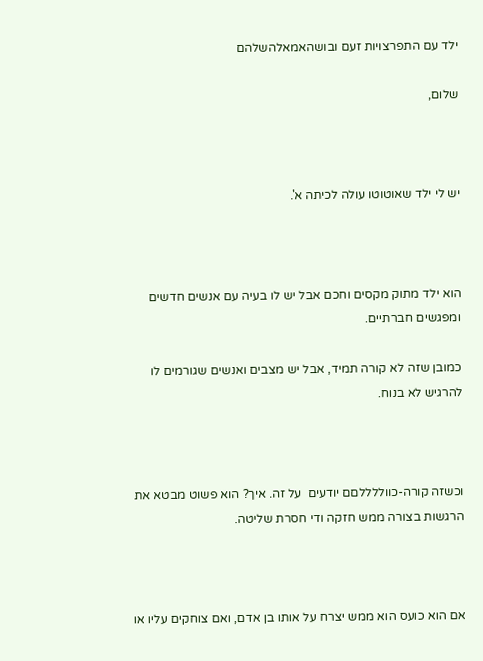ילד עם התפרצויות זעם ובושהאמאלהשלהם

שלום,



יש לי ילד שאוטוטו עולה לכיתה א'.



הוא ילד מתוק מקסים וחכם אבל יש לו בעיה עם אנשים חדשים ומפגשים חברתיים.

כמובן שזה לא קורה תמיד, אבל יש מצבים ואנשים שגורמים לו להרגיש לא בנוח.



וכשזה קורה-כווללללםם יודעים  על זה. איך? הוא פשוט מבטא את הרגשות בצורה ממש חזקה ודי חסרת שליטה.



אם הוא כועס הוא ממש יצרח על אותו בן אדם, ואם צוחקים עליו או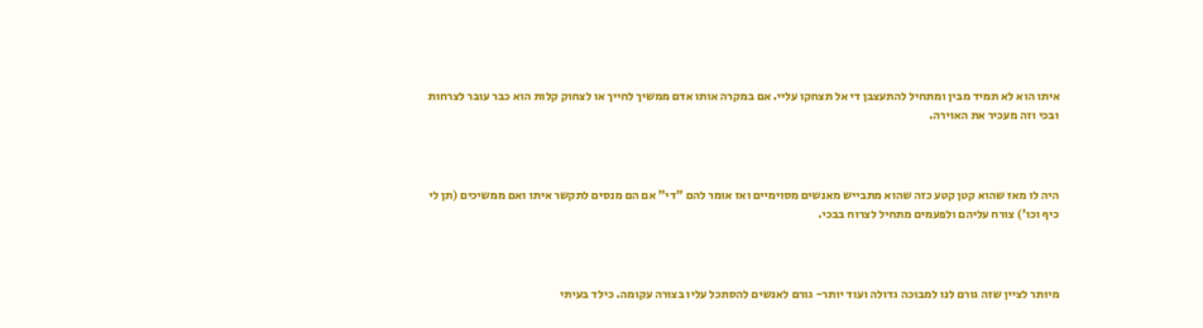איתו הוא לא תמיד מבין ומתחיל להתעצבן די אל תצחקו עליי. אם במקרה אותו אדם ממשיך לחייך או לצחוק קלות הוא כבר עובר לצרחות ובכי וזה מעכיר את האוירה.



היה לו מאז שהוא קטן קטע כזה שהוא מתבייש מאנשים מסוימיים ואז אומר להם "די" אם הם מנסים לתקשר איתו ואם ממשיכים (תן לי כיף וכו') צורח עליהם ולפעמים מתחיל לצרוח בבכי.



מיותר לציין שזה גורם לנו למבוכה גדולה ועוד יותר- גורם לאנשים להסתכל עליו בצורה עקומה. כילד בעיתי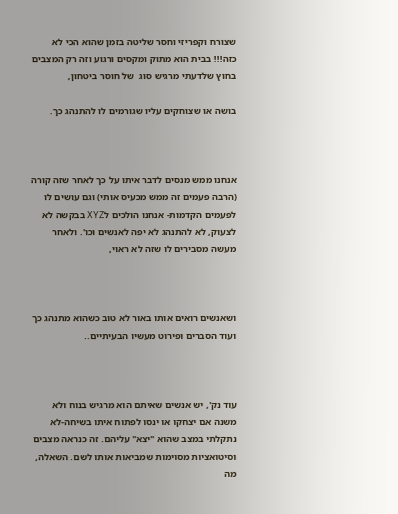שצורח וקפריזי וחסר שליטה בזמן שהוא הכי לא כזה!!! בבית הוא מתוק ומקסים ורגוע וזה רק המצבים בחוץ שלדעתי מרגיש סוג  של חוסר ביטחון,

בושה או שצוחקים עליו שגורמים לו להתנהג כך.



אנחנו ממש מנסים לדבר איתו על כך לאחר שזה קורה (הרבה פעמים זה ממש מכעיס אותי) וגם עושים לו לפעמים הקדמות- אנחנו הולכים לXYZ בבקשה לא לצעוק, לא להתנהג לא יפה לאנשים וכו'. ולאחר מעשה מסבירים לו שזה לא ראוי,



ושאנשים רואים אותו באור לא טוב כשהוא מתנהג כך ועוד הסברים ופירוט מעשיו הבעיתיים..



עוד נק', יש אנשים שאיתם הוא מרגיש בנוח ולא משנה אם יצחקו או ינסו לפתוח איתו בשיחה-לא נתקלתי במצב שהוא "יצא" עליהם. זה כנראה מצבים וסיטואציות מסוימות שמביאות אותו לשם. השאלה, מה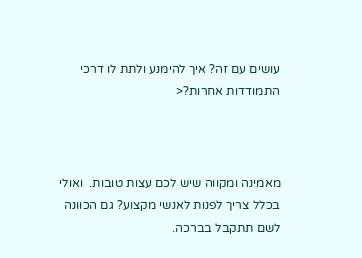עושים עם זה? איך להימנע ולתת לו דרכי התמודדות אחרות?<



מאמינה ומקווה שיש לכם עצות טובות.  ואולי בכלל צריך לפנות לאנשי מקצוע? גם הכוונה לשם תתקבל בברכה.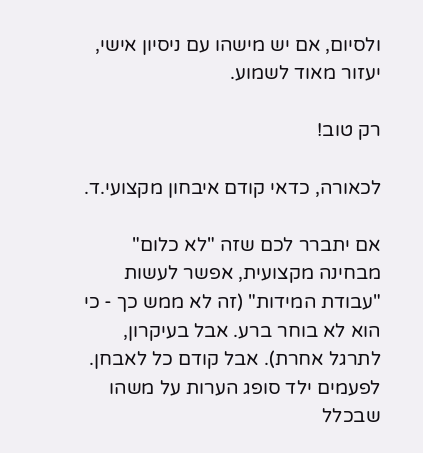ולסיום, אם יש מישהו עם ניסיון אישי, יעזור מאוד לשמוע.

רק טוב!

לכאורה, כדאי קודם איבחון מקצועי.ד.

אם יתברר לכם שזה "לא כלום" מבחינה מקצועית, אפשר לעשות "עבודת המידות" (זה לא ממש כך - כי הוא לא בוחר ברע. אבל בעיקרון, לתרגל אחרת). אבל קודם כל לאבחן. לפעמים ילד סופג הערות על משהו שבכלל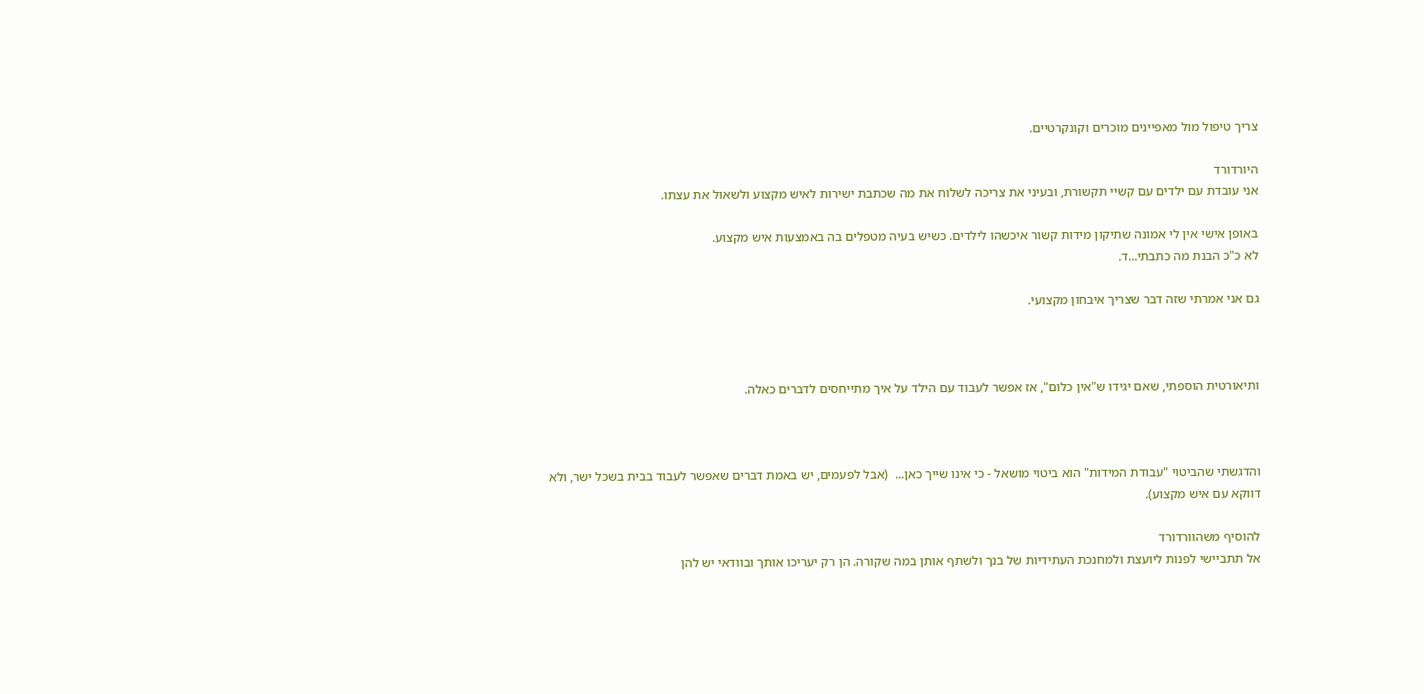צריך טיפול מול מאפיינים מוכרים וקונקרטיים.

היורדורד
אני עובדת עם ילדים עם קשיי תקשורת, ובעיני את צריכה לשלוח את מה שכתבת ישירות לאיש מקצוע ולשאול את עצתו.

באופן אישי אין לי אמונה שתיקון מידות קשור איכשהו לילדים. כשיש בעיה מטפלים בה באמצעות איש מקצוע.
לא כ"כ הבנת מה כתבתי...ד.

גם אני אמרתי שזה דבר שצריך איבחון מקצועי.



ותיאורטית הוספתי, שאם יגידו ש"אין כלום", אז אפשר לעבוד עם הילד על איך מתייחסים לדברים כאלה.



והדגשתי שהביטוי "עבודת המידות" הוא ביטוי מושאל - כי אינו שייך כאן...  (אבל לפעמים, יש באמת דברים שאפשר לעבוד בבית בשכל ישר, ולא דווקא עם איש מקצוע).

להוסיף משהוורדורד
אל תתביישי לפנות ליועצת ולמחנכת העתידיות של בנך ולשתף אותן במה שקורה. הן רק יעריכו אותך ובוודאי יש להן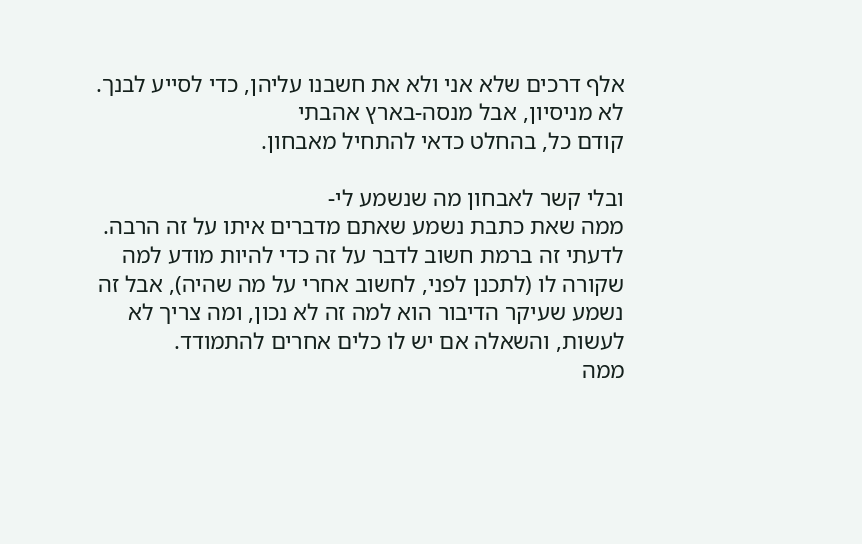אלף דרכים שלא אני ולא את חשבנו עליהן, כדי לסייע לבנך.
לא מניסיון, אבל מנסה-בארץ אהבתי
קודם כל, בהחלט כדאי להתחיל מאבחון.

ובלי קשר לאבחון מה שנשמע לי-
ממה שאת כתבת נשמע שאתם מדברים איתו על זה הרבה. לדעתי זה ברמת חשוב לדבר על זה כדי להיות מודע למה שקורה לו (לתכנן לפני, לחשוב אחרי על מה שהיה), אבל זה נשמע שעיקר הדיבור הוא למה זה לא נכון, ומה צריך לא לעשות, והשאלה אם יש לו כלים אחרים להתמודד.
ממה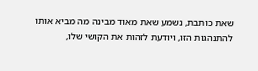שאת כותבת, נשמע שאת מאוד מבינה מה מביא אותו להתנהגות הזו, ויודעת לזהות את הקושי שלו,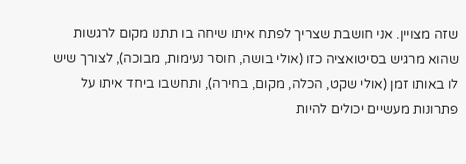שזה מצויין. אני חושבת שצריך לפתח איתו שיחה בו תתנו מקום לרגשות שהוא מרגיש בסיטואציה כזו (אולי בושה, חוסר נעימות, מבוכה), לצורך שיש לו באותו זמן (אולי שקט, הכלה, מקום, בחירה), ותחשבו ביחד איתו על פתרונות מעשיים יכולים להיות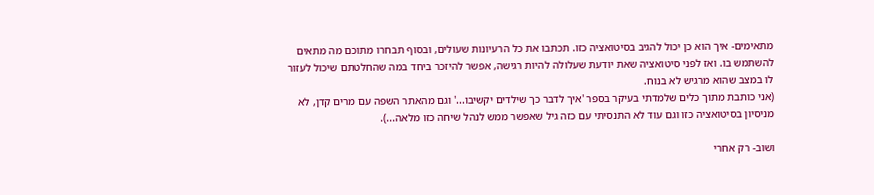מתאימים- איך הוא כן יכול להגיב בסיטואציה כזו. תכתבו את כל הרעיונות שעולים, ובסוף תבחרו מתוכם מה מתאים להשתמש בו. ואז לפני סיטואציה שאת יודעת שעלולה להיות רגישה, אפשר להיזכר ביחד במה שהחלטתם שיכול לעזור לו במצב שהוא מרגיש לא בנוח.
(אני כותבת מתוך כלים שלמדתי בעיקר בספר 'איך לדבר כך שילדים יקשיבו...' וגם מהאתר השפה עם מרים קדן, לא מניסיון בסיטואציה כזו וגם עוד לא התנסיתי עם כזה גיל שאפשר ממש לנהל שיחה כזו מלאה...).

ושוב- רק אחרי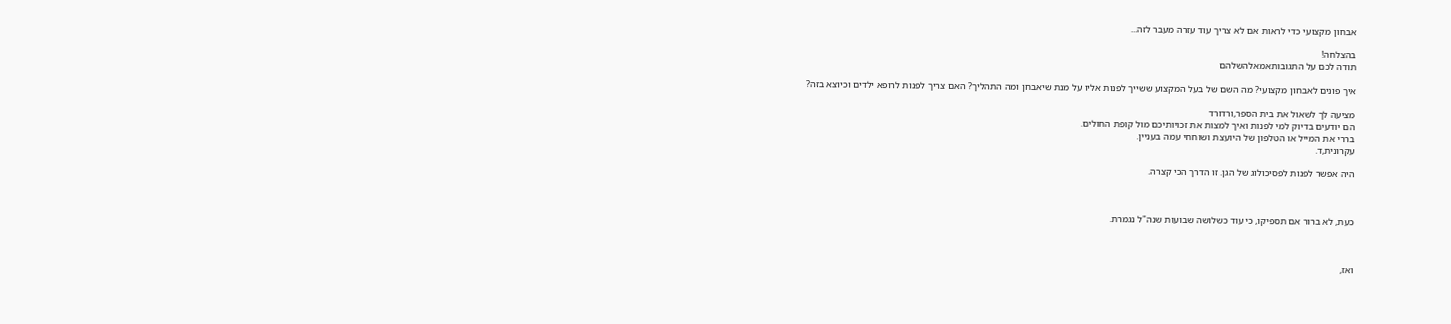אבחון מקצועי כדי לראות אם לא צריך עוד עזרה מעבר לזה...

בהצלחה!
תודה לכם על התגובותאמאלהשלהם

איך פונים לאבחון מקצועי? מה השם של בעל המקצוע ששייך לפנות אליו על מנת שיאבחן ומה התהליך? האם צריך לפנות לרופא ילדים וכיוצא בזה?

מציעה לך לשאול את בית הספר,ורדורד
הם יודעים בדיוק למי לפנות ואיך למצות את זכויותיכם מול קופת החולים.
בררי את המייל או הטלפון של היועצת ושוחחי עמה בעניין.
עקרונית,ד.

היה אפשר לפנות לפסיכולוג של הגן. זו הדרך הכי קצרה.



כעת, לא ברור אם תספיקו, כי עוד כשלושה שבועות שנה"ל נגמרת.



ואז,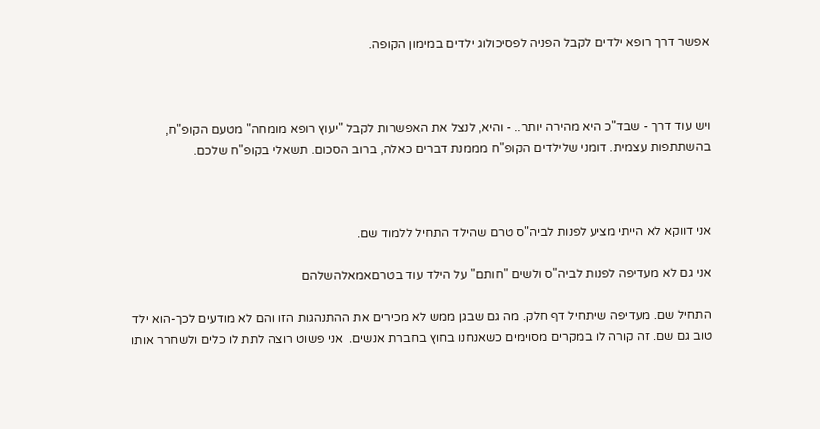אפשר דרך רופא ילדים לקבל הפניה לפסיכולוג ילדים במימון הקופה.



ויש עוד דרך - שבד"כ היא מהירה יותר.. - והיא, לנצל את האפשרות לקבל "יעוץ רופא מומחה" מטעם הקופ"ח, בהשתתפות עצמית. דומני שלילדים הקופ"ח מממנת דברים כאלה, ברוב הסכום. תשאלי בקופ"ח שלכם.



אני דווקא לא הייתי מציע לפנות לביה"ס טרם שהילד התחיל ללמוד שם.

אני גם לא מעדיפה לפנות לביה"ס ולשים "חותם" על הילד עוד בטרםאמאלהשלהם

התחיל שם. מעדיפה שיתחיל דף חלק. מה גם שבגן ממש לא מכירים את ההתנהגות הזו והם לא מודעים לכך-הוא ילד טוב גם שם. זה קורה לו במקרים מסוימים כשאנחנו בחוץ בחברת אנשים.  אני פשוט רוצה לתת לו כלים ולשחרר אותו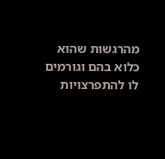מהרגשות שהוא כלוא בהם וגורמים לו להתפרצויות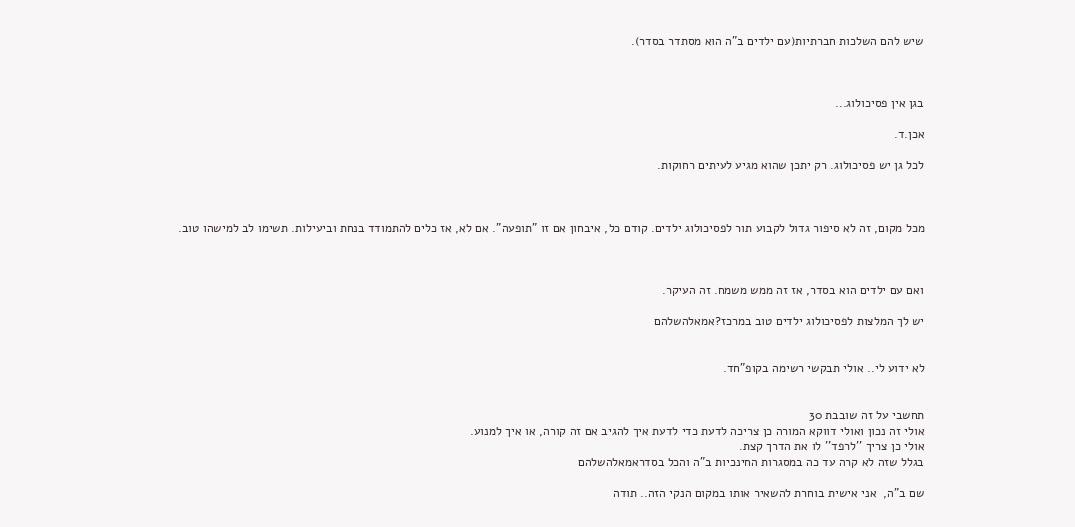שיש להם השלכות חברתיות(עם ילדים ב"ה הוא מסתדר בסדר).



בגן אין פסיכולוג...

אכן.ד.

לכל גן יש פסיכולוג. רק יתכן שהוא מגיע לעיתים רחוקות.



מכל מקום, זה לא סיפור גדול לקבוע תור לפסיכולוג ילדים. קודם כל, איבחון אם זו "תופעה". אם לא, אז כלים להתמודד בנחת וביעילות. תשימו לב למישהו טוב.



ואם עם ילדים הוא בסדר, אז זה ממש משמח. זה העיקר.

יש לך המלצות לפסיכולוג ילדים טוב במרכז?אמאלהשלהם


לא ידוע לי.. אולי תבקשי רשימה בקופ"חד.


תחשבי על זה שובבת 30
אולי זה נכון ואולי דווקא המורה כן צריכה לדעת כדי לדעת איך להגיב אם זה קורה, או איך למנוע.
אולי כן צריך ''לרפד'' לו את הדרך קצת.
בגלל שזה לא קרה עד כה במסגרות החינכיות ב"ה והכל בסדראמאלהשלהם

שם ב"ה,  אני אישית בוחרת להשאיר אותו במקום הנקי הזה.. תודה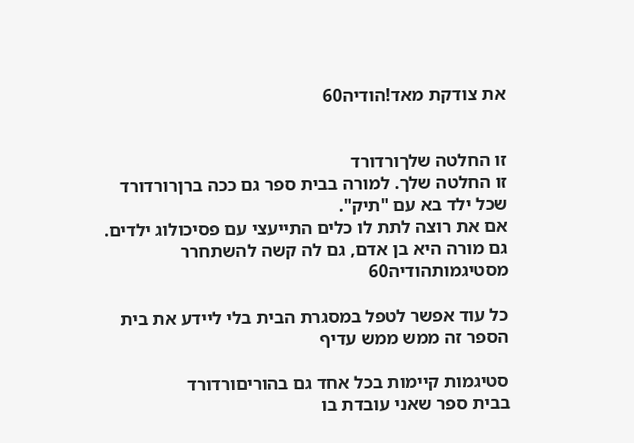את צודקת מאד!הודיה60


זו החלטה שלךורדורד
זו החלטה שלך. למורה בבית ספר גם ככה ברןרורדורד
שכל ילד בא עם "תיק".
אם את רוצה לתת לו כלים התייעצי עם פסיכולוג ילדים.
גם מורה היא בן אדם, גם לה קשה להשתחרר מסטיגמותהודיה60

כל עוד אפשר לטפל במסגרת הבית בלי ליידע את בית הספר זה ממש ממש עדיף

סטיגמות קיימות בכל אחד גם בהוריםורדורד
בבית ספר שאני עובדת בו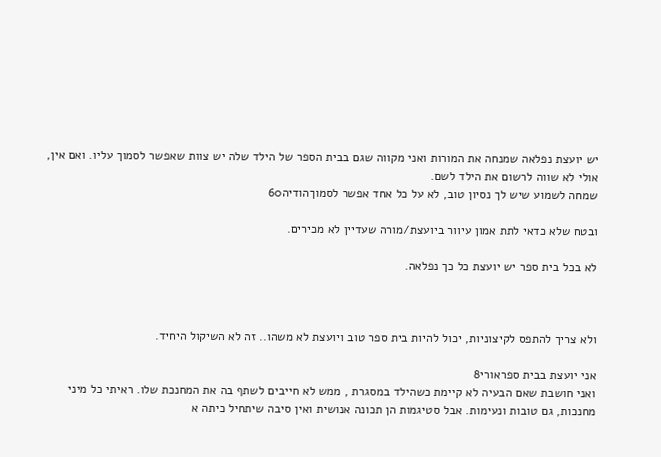יש יועצת נפלאה שמנחה את המורות ואני מקווה שגם בבית הספר של הילד שלה יש צוות שאפשר לסמוך עליו. ואם אין, אולי לא שווה לרשום את הילד לשם.
שמחה לשמוע שיש לך נסיון טוב, לא על כל אחד אפשר לסמוךהודיה60

ובטח שלא כדאי לתת אמון עיוור ביועצת/מורה שעדיין לא מכירים.

לא בכל בית ספר יש יועצת כל כך נפלאה.



ולא צריך להתפס לקיצוניות, יכול להיות בית ספר טוב ויועצת לא משהו.. זה לא השיקול היחיד.

אני יועצת בבית ספראורי8
ואני חושבת שאם הבעיה לא קיימת כשהילד במסגרת , ממש לא חייבים לשתף בה את המחנכת שלו. ראיתי כל מיני מחנכות, גם טובות ונעימות. אבל סטיגמות הן תכונה אנושית ואין סיבה שיתחיל כיתה א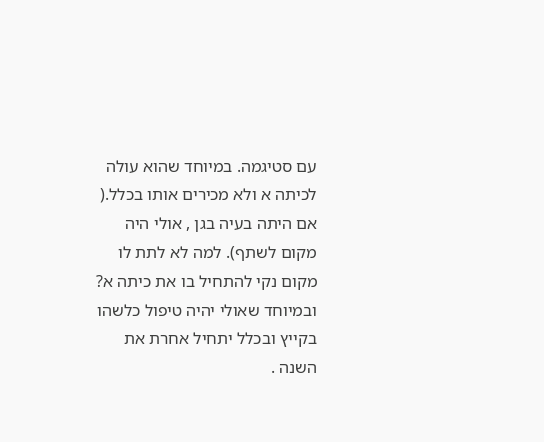עם סטיגמה. במיוחד שהוא עולה לכיתה א ולא מכירים אותו בכלל.( אם היתה בעיה בגן , אולי היה מקום לשתף). למה לא לתת לו מקום נקי להתחיל בו את כיתה א? ובמיוחד שאולי יהיה טיפול כלשהו בקייץ ובכלל יתחיל אחרת את השנה .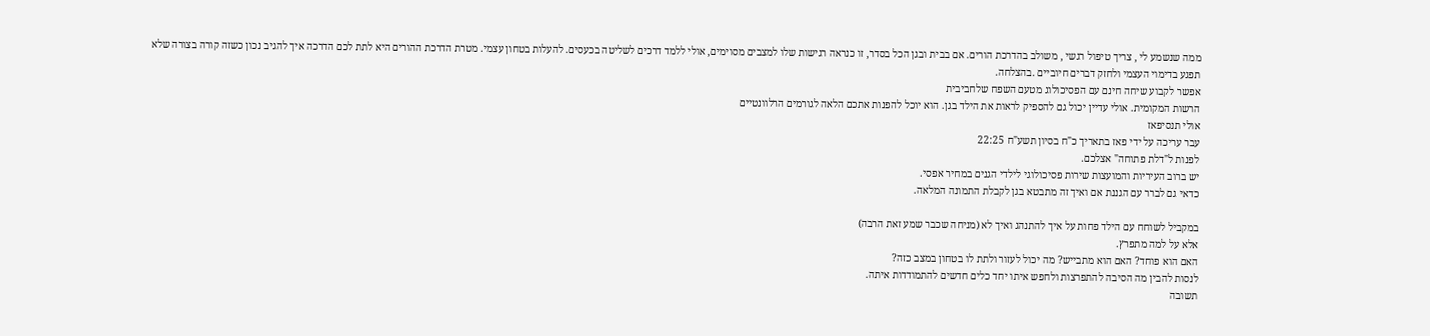ממה שנשמע לי , צריך טיפול רגשי , משולב בהדרכת הורים. אם בבית ובגן הכל בסדר, זו כנראה רגישות שלו למצבים מסוימים, אולי ללמד דרכים לשליטה בכעסים. להעלות בטחון עצמי. מטרת הדרכת ההורים היא לתת לכם הדרכה איך להגיב נכון כשזה קורה בצורה שלא תפגע בדימוי העצמי ולחזק דברים חיוביים .בהצלחה.
אפשר לקבוע שיחה חינם עם הפסיכולוג מטעם השפח שלחביבית
הרשות המקומית. אולי עדיין יכול גם להספיק לראות את הילד בגן. הוא יוכל להפנות אתכם הלאה לגורמים הרלוונטיים
אולי תנסיפאז
עבר עריכה על ידי פאז בתאריך כ"ח בסיון תשע"ח 22:25
לפנות ל"דלת פתוחה" אצלכם.
יש ברוב העיריות והמועצות שירות פסיכולוגי לילדי הגנים במחיר אפסי.
כדאי גם לברר עם הגננת אם ואיך זה מתבטא בגן לקבלת התמונה המלאה.

במקביל לשוחח עם הילד פחות על איך להתנהג ואיך לא (מניחה שכבר שמע זאת הרבה)
אלא על למה מתפרץ.
האם הוא פוחד? האם הוא מתבייש? מה יכול לעזור ולתת לו בטחון במצב כזה?
לנסות להבין מה הסיבה להתפרצות ולחפש איתו יחד כלים חדשים להתמודדות איתה.
תשובה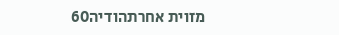מזוית אחרתהודיה60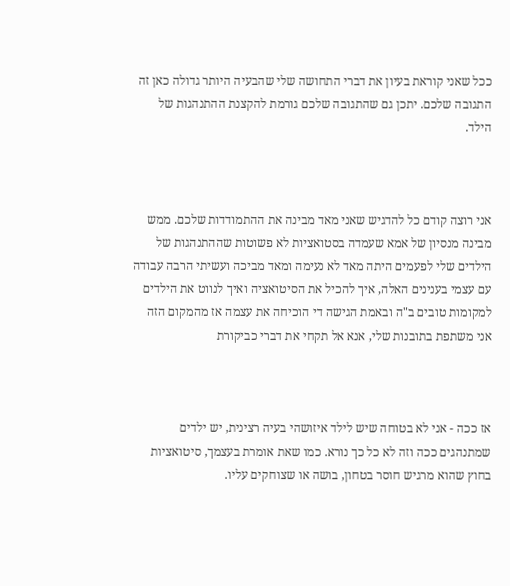ככל שאני קוראת בעיון את דברי התחושה שלי שהבעיה היותר גדולה כאן זה התגובה שלכם. יתכן גם שהתגובה שלכם גורמת להקצנת ההתנהגות של הילד.



אני רוצה קודם כל להדגיש שאני מאד מבינה את ההתמודדות שלכם. ממש מבינה מנסיון של אמא שעמדה בסטואציות לא פשוטות שההתנהגות של הילדים שלי לפעמים היתה מאד לא נעימה ומאד מביכה ועשיתי הרבה עבודה עם עצמי בענינים האלה, איך להכיל את הסיטואציה ואיך לנווט את הילדים למקומות טובים ב"ה ובאמת הגישה די הוכיחה את עצמה אז מהמקום הזה אני משתפת בתובנות שלי, אנא אל תקחי את דברי כביקורת



אז ככה - אני לא בטוחה שיש לילד איזושהי בעיה רצינית, יש ילדים שמתנהגים ככה וזה לא כל כך נורא. כמו שאת אומרת בעצמך, סיטואציות בחוץ שהוא מרגיש חוסר בטחון, בושה או שצוחקים עליו.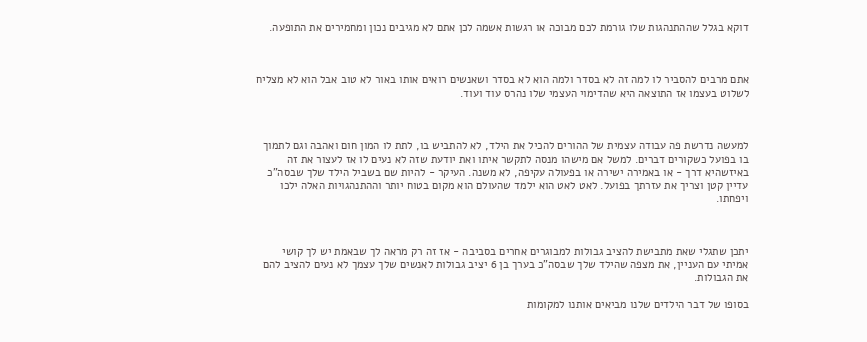דוקא בגלל שההתנהגות שלו גורמת לכם מבוכה או רגשות אשמה לכן אתם לא מגיבים נכון ומחמירים את התופעה.



אתם מרבים להסביר לו למה זה לא בסדר ולמה הוא לא בסדר ושאנשים רואים אותו באור לא טוב אבל הוא לא מצליח לשלוט בעצמו אז התוצאה היא שהדימוי העצמי שלו נהרס עוד ועוד.



למעשה נדרשת פה עבודה עצמית של ההורים להכיל את הילד, לא להתביש בו, לתת לו המון חום ואהבה וגם לתמוך בו בפועל כשקורים דברים. למשל אם מישהו מנסה לתקשר איתו ואת יודעת שזה לא נעים לו אז לעצור את זה באיזשהיא דרך - או באמירה ישירה או בפעולה עקיפה, לא משנה. העיקר - להיות שם בשביל הילד שלך שבסה"כ עדיין קטן וצריך את עזרתך בפועל. לאט לאט הוא ילמד שהעולם הוא מקום בטוח יותר וההתנהגויות האלה ילכו ויפחתו.



יתכן שתגלי שאת מתבישת להציב גבולות למבוגרים אחרים בסביבה - אז זה רק מראה לך שבאמת יש לך קושי אמיתי עם העניין, את מצפה שהילד שלך שבסה"כ בערך בן 6 יציב גבולות לאנשים שלך עצמך לא נעים להציב להם את הגבולות.

בסופו של דבר הילדים שלנו מביאים אותנו למקומות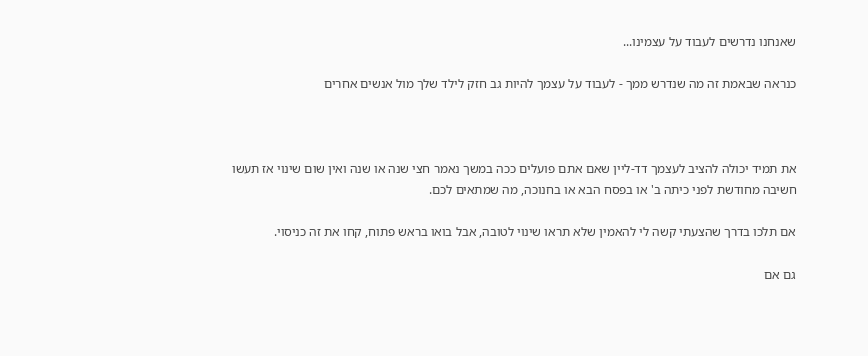שאנחנו נדרשים לעבוד על עצמינו...

כנראה שבאמת זה מה שנדרש ממך - לעבוד על עצמך להיות גב חזק לילד שלך מול אנשים אחרים



את תמיד יכולה להציב לעצמך דד-ליין שאם אתם פועלים ככה במשך נאמר חצי שנה או שנה ואין שום שינוי אז תעשו חשיבה מחודשת לפני כיתה ב' או בפסח הבא או בחנוכה, מה שמתאים לכם.

אם תלכו בדרך שהצעתי קשה לי להאמין שלא תראו שינוי לטובה, אבל בואו בראש פתוח, קחו את זה כניסוי.

גם אם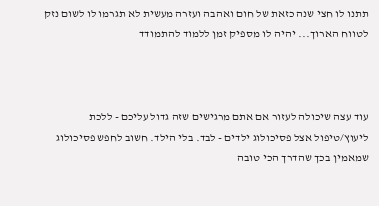תתנו לו חצי שנה כזאת של חום ואהבה ועזרה מעשית לא תגרמו לו לשום נזק לטווח הארוך... יהיה לו מספיק זמן ללמוד להתמודד



עוד עצה שיכולה לעזור אם אתם מרגישים שזה גדול עליכם - ללכת ליעוץ/טיפול אצל פסיכולוג ילדים - לבד. בלי הילד. חשוב לחפש פסיכולוג שמאמין בכך שהדרך הכי טובה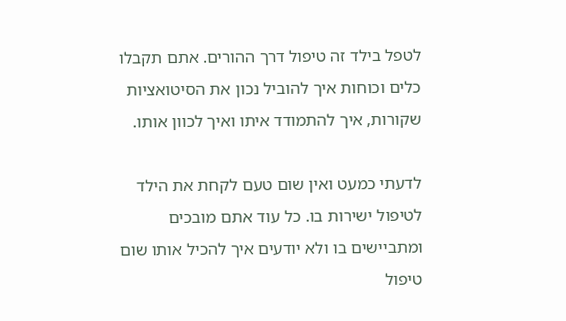לטפל בילד זה טיפול דרך ההורים. אתם תקבלו כלים וכוחות איך להוביל נכון את הסיטואציות שקורות, איך להתמודד איתו ואיך לכוון אותו.

לדעתי כמעט ואין שום טעם לקחת את הילד לטיפול ישירות בו. כל עוד אתם מובכים ומתביישים בו ולא יודעים איך להכיל אותו שום טיפול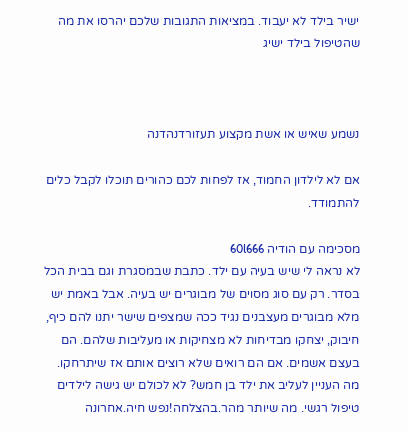ישיר בילד לא יעבוד. במציאות התגובות שלכם יהרסו את מה שהטיפול בילד ישיג



נשמע שאיש או אשת מקצוע תעזורדנהדנה

אם לא לילדון החמוד, אז לפחות לכם כהורים תוכלו לקבל כלים להתמודד.

מסכימה עם הודיה 60l666
לא נראה לי שיש בעיה עם ילד. כתבת שבמסגרת וגם בבית הכל בסדר. רק עם סוג מסוים של מבוגרים יש בעיה. אבל באמת יש מלא מבוגרים מעצבנים נגיד ככה שמצפים שישר יתנו להם כיף, חיבוק, יצחקו מבדיחות לא מצחיקות או מעליבות שלהם. הם בעצם אשמים. אם הם רואים שלא רוצים אותם אז שיתרחקו. מה העניין לעליב את ילד בן חמש? לא לכולם יש גישה לילדים
טיפול רגשי. מה שיותר מהר.בהצלחה!נפש חיה.אחרונה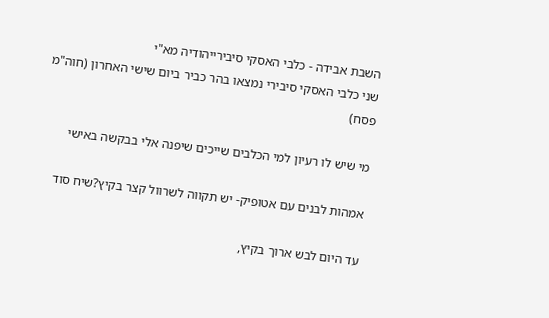השבת אבידה - כלבי האסקי סיבירייהודיה מא"י
שני כלבי האסקי סיבירי נמצאו בהר כביר ביום שישי האחרון (חוה"מ פסח)

מי שיש לו רעיון למי הכלבים שייכים שיפנה אלי בבקשה באישי

אמהות לבנים עם אטופיק- יש תקווה לשרוול קצר בקיץ?שיח סוד

עד היום לבש ארוך בקיץ,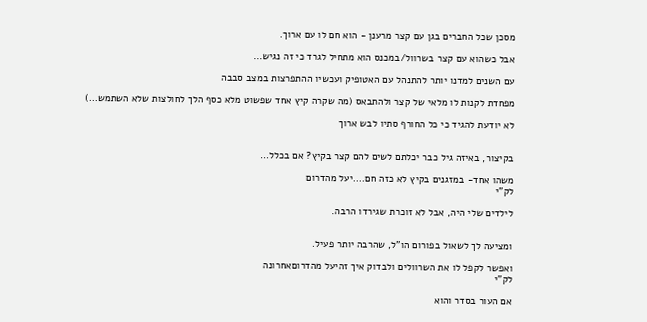מסכן שכל החברים בגן עם קצר מרענן - הוא חם לו עם ארוך.

אבל כשהוא עם קצר בשרוול/במכנס הוא מתחיל לגרד כי זה נגיש…

עם השנים למדנו יותר להתנהל עם האטופיק ועכשיו ההתפרצות במצב סבבה

מפחדת לקנות לו מלאי של קצר ולהתבאס (מה שקרה קיץ אחד שפשוט מלא כסף הלך לחולצות שלא השתמש…)

לא יודעת להגיד כי כל החורף סתיו לבש ארוך


בקיצור, באיזה גיל כבר יכלתם לשים להם קצר בקיץ? אם בכלל…

משהו אחד- במזגנים בקיץ לא כזה חם....יעל מהדרום
לק"י

לילדים שלי היה, אבל לא זוכרת שגירדו הרבה.


ומציעה לך לשאול בפורום הו"ל, שהרבה יותר פעיל.

ואפשר לקפל לו את השרוולים ולבדוק איך זהיעל מהדרוםאחרונה
לק"י

אם העור בסדר והוא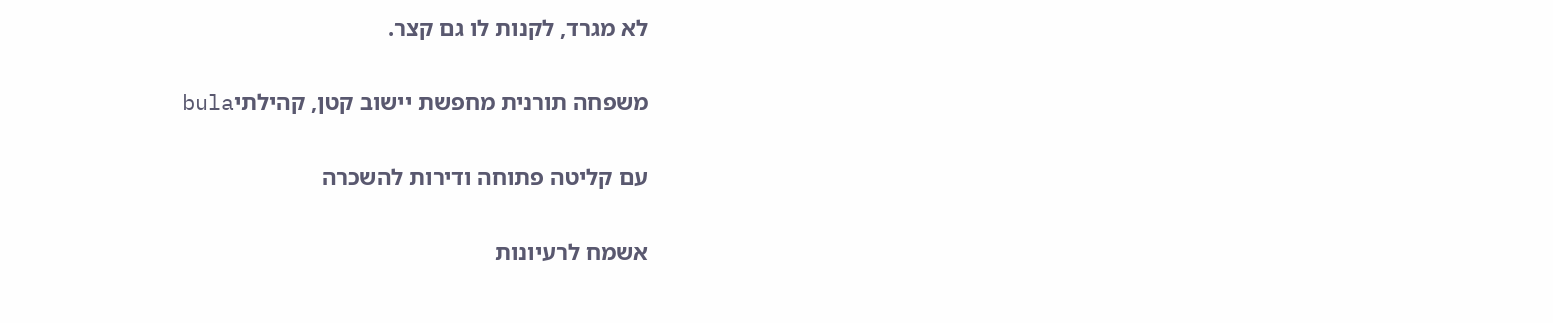לא מגרד, לקנות לו גם קצר.

משפחה תורנית מחפשת יישוב קטן, קהילתיbula

עם קליטה פתוחה ודירות להשכרה

אשמח לרעיונות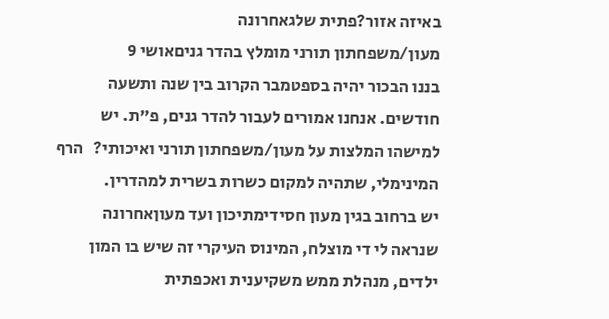באיזה אזור?פתית שלגאחרונה
מעון/משפחתון תורני מומלץ בהדר גניםאושי 9
בננו הבכור יהיה בספטמבר הקרוב בין שנה ותשעה חודשים. אנחנו אמורים לעבור להדר גנים, פ"ת. יש למישהו המלצות על מעון/משפחתון תורני ואיכותי?   הרף המינימלי, שתהיה למקום כשרות בשרית למהדרין.
יש ברחוב בגין מעון חסידימתיכון ועד מעוןאחרונה
שנראה לי די מוצלח, המינוס העיקרי זה שיש בו המון ילדים, מנהלת ממש משקיענית ואכפתית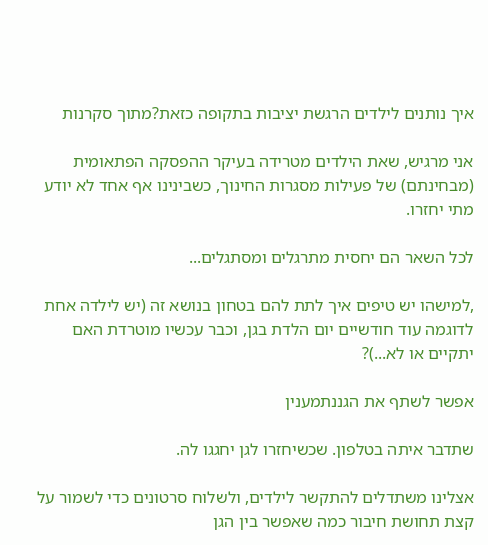איך נותנים לילדים הרגשת יציבות בתקופה כזאת?מתוך סקרנות

אני מרגיש, שאת הילדים מטרידה בעיקר ההפסקה הפתאומית (מבחינתם) של פעילות מסגרות החינוך, כשבינינו אף אחד לא יודע מתי יחזרו.

לכל השאר הם יחסית מתרגלים ומסתגלים...

,למישהו יש טיפים איך לתת להם בטחון בנושא זה (יש לילדה אחת לדוגמה עוד חודשיים יום הלדת בגן, וכבר עכשיו מוטרדת האם יתקיים או לא...)?

אפשר לשתף את הגננתמענין

שתדבר איתה בטלפון. שכשיחזרו לגן יחגגו לה.

אצלינו משתדלים להתקשר לילדים, ולשלוח סרטונים כדי לשמור על קצת תחושת חיבור כמה שאפשר בין הגן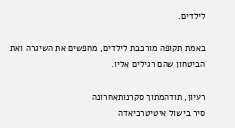לילדים.

באמת תקופה מורכבת לילדים, מחפשים את השיגרה ואת הביטחון שהם רגילים אליו.

רעיון, תודהמתוך סקרנותאחרונה
סיר בישול איטיטרכיאדה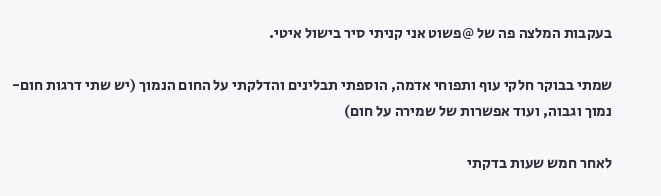בעקבות המלצה פה של @פשוט אני קניתי סיר בישול איטי.

שמתי בבוקר חלקי עוף ותפוחי אדמה, הוספתי תבלינים והדלקתי על החום הנמוך (יש שתי דרגות חום- נמוך וגבוה, ועוד אפשרות של שמירה על חום)

לאחר חמש שעות בדקתי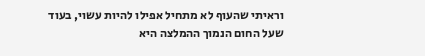וראיתי שהעוף לא מתחיל אפילו להיות עשוי, בעוד שעל החום הנמוך ההמלצה היא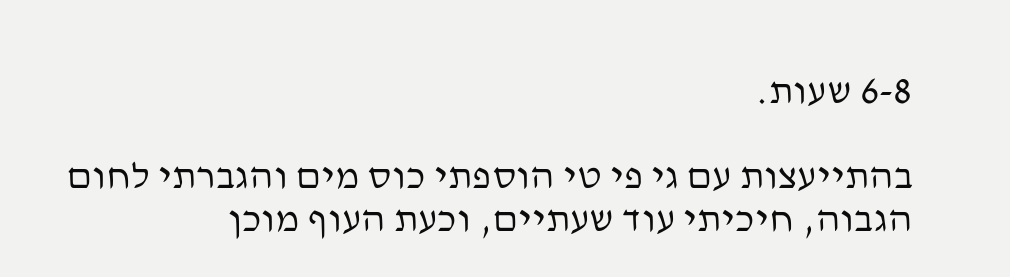6-8 שעות.

בהתייעצות עם גי פי טי הוספתי כוס מים והגברתי לחום הגבוה, חיכיתי עוד שעתיים, וכעת העוף מוכן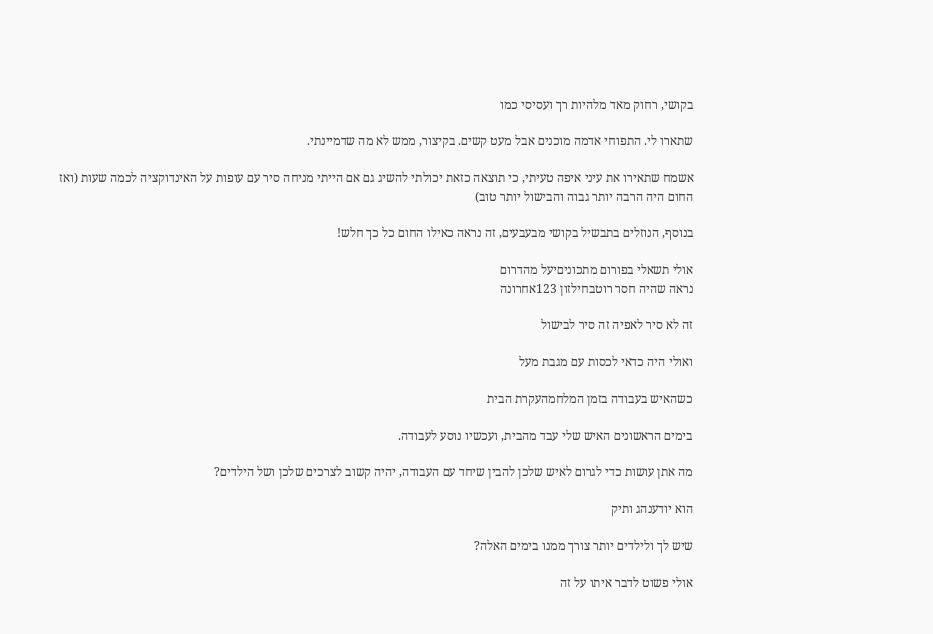בקושי, רחוק מאד מלהיות רך ועסיסי כמו

שתארו לי. התפוחי אדמה מוכנים אבל מעט קשים. בקיצור, ממש לא מה שדמיינתי.

אשמח שתאירו את עיני איפה טעיתי, כי תוצאה כזאת יכולתי להשיג גם אם הייתי מניחה סיר עם עופות על האינדוקציה לכמה שעות (ואז החום היה הרבה יותר גבוה והבישול יותר טוב)

בנוסף, הנוזלים בתבשיל בקושי מבעבעים, זה נראה כאילו החום כל כך חלש!

אולי תשאלי בפורום מתכוניםיעל מהדרום
נראה שהיה חסר רוטבחילזון 123אחרונה

זה לא סיר לאפיה זה סיר לבישול

ואולי היה כדאי לכסות עם מגבת מעל

כשהאיש בעבודה בזמן המלחמהעקרת הבית

בימים הראשונים האיש שלי עבד מהבית, ועכשיו נוסע לעבודה.

מה אתן עושות כדי לגרום לאיש שלכן להבין שיחד עם העבודה, יהיה קשוב לצרכים שלכן ושל הילדים?

הוא יודענהג ותיק

שיש לך ולילדים יותר צורך ממנו בימים האלה?

אולי פשוט לדבר איתו על זה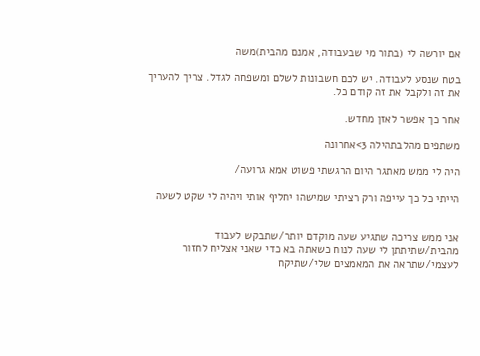אם יורשה לי (בתור מי שבעבודה, אמנם מהבית)משה

בטח שנסע לעבודה. יש לכם חשבונות לשלם ומשפחה לגדל. צריך להעריך את זה ולקבל את זה קודם כל.

אחר כך אפשר לאזן מחדש.

משתפים מהלבתהילה 3>אחרונה

היה לי ממש מאתגר היום הרגשתי פשוט אמא גרועה/

הייתי כל כך עייפה ורק רציתי שמישהו יחליף אותי ויהיה לי שקט לשעה


אני ממש צריכה שתגיע שעה מוקדם יותר/שתבקש לעבוד מהבית/שתיתתן לי שעה לנוח כשאתה בא כדי שאני אצליח לחזור לעצמי/שתראה את המאמצים שלי/שתיקח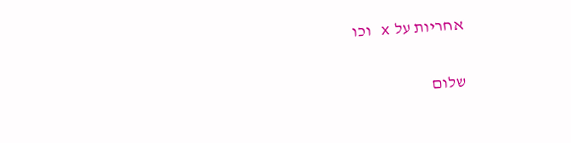אחריות על x וכו

שלום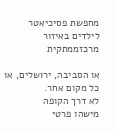מחפשת פסיכיאטר לילדים באיזור מרכזממתקית

או הסביבה, ירושלים, או כל מקום אחר.
לא דרך הקופה
מישהו פרטי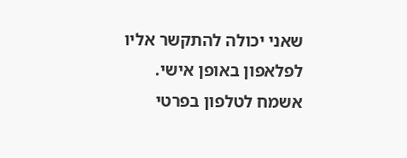שאני יכולה להתקשר אליו לפלאפון באופן אישי.
אשמח לטלפון בפרטי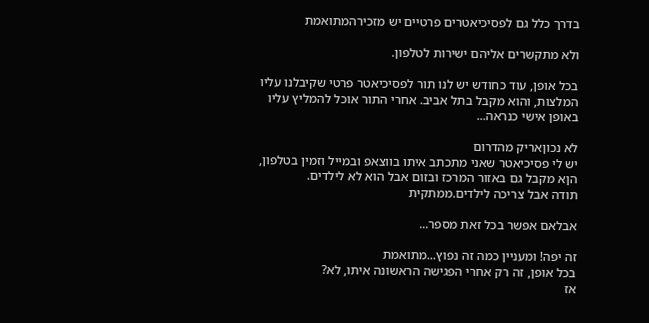בדרך כלל גם לפסיכיאטרים פרטיים יש מזכירהמתואמת

ולא מתקשרים אליהם ישירות לטלפון.

בכל אופן, עוד כחודש יש לנו תור לפסיכיאטר פרטי שקיבלנו עליו המלצות, והוא מקבל בתל אביב. אחרי התור אוכל להמליץ עליו באופן אישי כנראה...

לא נכוןאריק מהדרום
יש לי פסיכיאטר שאני מתכתב איתו בווצאפ ובמייל וזמין בטלפון, הןא מקבל גם באזור המרכז ובזום אבל הוא לא לילדים.
תודה אבל צריכה לילדים.ממתקית

אבלאם אפשר בכל זאת מספר...

זה יפה! ומעניין כמה זה נפוץ...מתואמת
בכל אופן, זה רק אחרי הפגישה הראשונה איתו, לא?
אז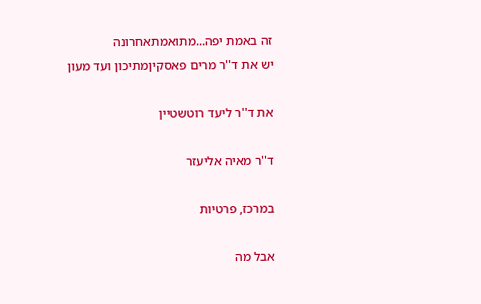זה באמת יפה...מתואמתאחרונה
יש את ד''ר מרים פאסקיןמתיכון ועד מעון

את ד''ר ליעד רוטשטיין

ד''ר מאיה אליעזר

במרכז, פרטיות

אבל מה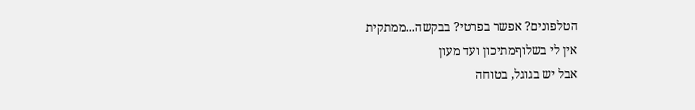הטלפונים? אפשר בפרטי? בבקשה...ממתקית
אין לי בשלוףמתיכון ועד מעון
אבל יש בגוגל, בטוחה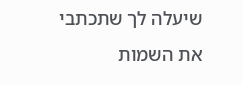שיעלה לך שתכתבי את השמות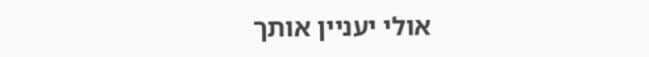אולי יעניין אותך